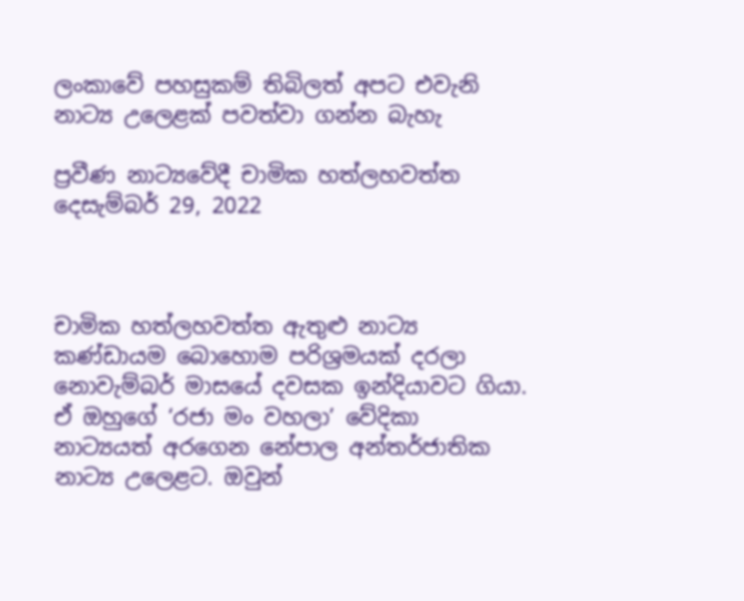ලංකාවේ පහසුකම් තිබිලත් අපට එවැනි නාට්‍ය උලෙළක් පවත්වා ගන්න බැහැ

ප්‍රවීණ නාට්‍යවේදී චාමික හත්ලහවත්ත
දෙසැම්බර් 29, 2022



චාමික හත්ලහවත්ත ඇතුළු නාට්‍ය කණ්ඩායම ‌බොහොම පරිශ්‍රමයක් දරලා නොවැම්බර් මාසයේ දවසක ඉන්දියාවට ගියා. ඒ ඔහුගේ ‘රජා මං වහලා’ වේදිකා නාට්‍යයත් අරගෙන නේපාල අන්තර්ජාතික නාට්‍ය උලෙළට. ඔවුන්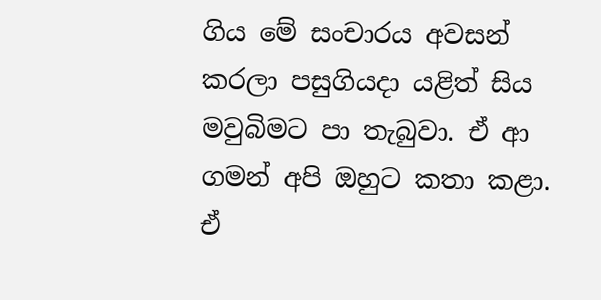ගිය මේ සංචාරය අවසන් කරලා පසුගියදා යළිත් සිය මවුබිමට පා තැබුවා. ඒ ආ ගමන් අපි ඔහුට කතා කළා. ඒ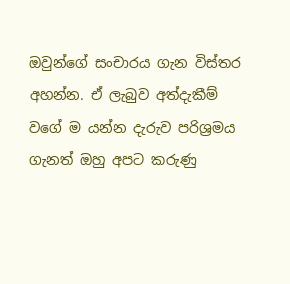ඔවුන්ගේ සංචාරය ගැන විස්තර අහන්න. ඒ ලැබුව අත්දැකීම් වගේ ම යන්න දැරුව පරිශ්‍රමය ගැනත් ඔහු අපට කරුණු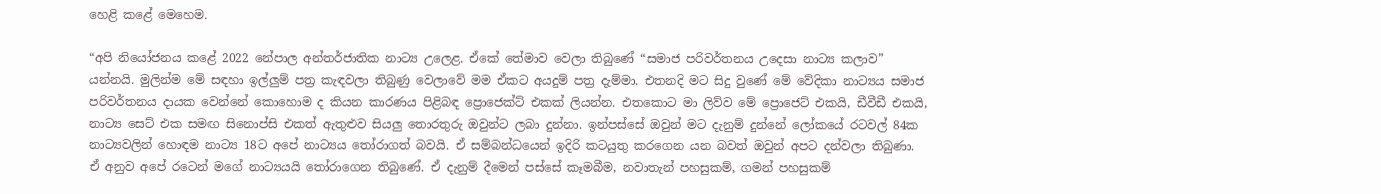හෙළි කළේ මෙහෙම.

“අපි නියෝජනය කළේ 2022 නේපාල අන්තර්ජාතික නාට්‍ය උලෙළ. ඒකේ තේමාව වෙලා තිබුණේ “සමාජ පරිවර්තනය උදෙසා නාට්‍ය කලාව” යන්නයි. මුලින්ම මේ සඳහා ඉල්ලුම් පත්‍ර කැඳවලා තිබුණු වෙලාවේ මම ඒකට අයදුම් පත්‍ර දැම්මා. එතනදි මට සිදු වුණේ මේ වේදිකා නාට්‍යය සමාජ පරිවර්තනය දායක වෙන්නේ කොහොම ද කියන කාරණය පිළිබඳ ප්‍රොජෙක්ට් එකක් ලියන්න. එතකොට මා ලිව්ව මේ ප්‍රොජෙට් එකයි, ඩීවීඩී එකයි, නාට්‍ය සෙට් එක සමඟ සිනොප්සි එකත් ඇතුළුව සියලු තොරතුරු ඔවුන්ට ලබා දුන්නා. ඉන්පස්සේ ඔවුන් මට දැනුම් දුන්නේ ලෝකයේ රටවල් 84ක නාට්‍යවලින් හොඳම නාට්‍ය 18ට අපේ නාට්‍යය තෝරාගත් බවයි. ඒ සම්බන්ධයෙන් ඉදිරි කටයුතු කරගෙන යන බවත් ඔවුන් අපට දන්වලා තිබුණා. ඒ අනුව අපේ රටෙන් මගේ නාට්‍යයයි තෝරාගෙන තිබුණේ. ඒ දැනුම් දීමෙන් පස්සේ කෑමබීම, නවාතැන් පහසුකම්, ගමන් පහසුකම්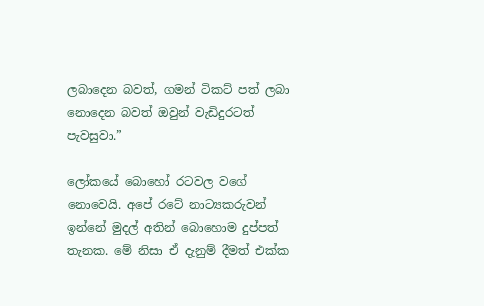ලබාදෙන බවත්, ගමන් ටිකට් පත් ලබා නොදෙන බවත් ඔවුන් වැඩිදුරටත් පැවසුවා.”

ලෝකයේ බොහෝ රටවල වගේ නොවෙයි. අපේ රටේ නාට්‍යකරුවන් ඉන්නේ මුදල් අතින් බොහොම දුප්පත් තැනක. මේ නිසා ඒ දැනුම් දීමත් එක්ක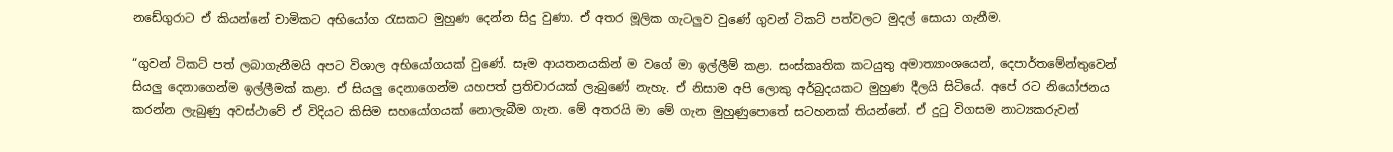නඩේගුරාට ඒ කියන්නේ චාමිකට අභියෝග රැසකට මුහුණ දෙන්න සිදු වුණා. ඒ අතර මූලික ගැටලුව වුණේ ගුවන් ටිකට් පත්වලට මුදල් සොයා ගැනීම.

“ගුවන් ටිකට් පත් ලබාගැනීමයි අපට විශාල අභියෝගයක් වුණේ. සෑම ආයතනයකින් ම වගේ මා ඉල්ලීම් කළා. සංස්කෘතික කටයුතු අමාත්‍යාංශයෙන්, දෙපාර්තමේන්තුවෙන් සියලු දෙනාගෙන්ම ඉල්ලීමක් කළා. ඒ සියලු දෙනාගෙන්ම යහපත් ප්‍රතිචාරයක් ලැබුණේ නැහැ. ඒ නිසාම අපි ලොකු අර්බුදයකට මුහුණ දීලයි සිටියේ. අපේ රට නියෝජනය කරන්න ලැබුණු අවස්ථාවේ ඒ විදියට කිසිම සහයෝගයක් නොලැබීම ගැන. මේ අතරයි මා මේ ගැන මුහුණුපොතේ සටහනක් තියන්නේ. ඒ දුටු විගසම නාට්‍යකරුවන්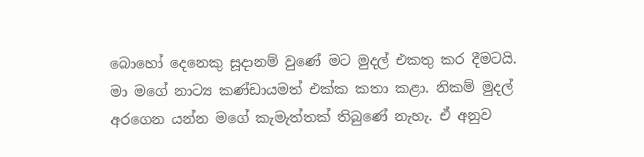බොහෝ දෙනෙකු සූදානම් වුණේ මට මුදල් එකතු කර දීමටයි. මා මගේ නාට්‍ය කණ්ඩායමත් එක්ක කතා කළා. නිකම් මුදල් අරගෙන යන්න මගේ කැමැත්තක් තිබුණේ නැහැ. ඒ අනුව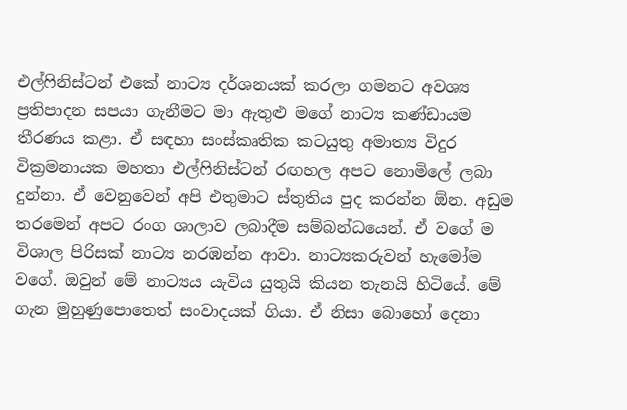එල්ෆිනිස්ටන් එකේ නාට්‍ය දර්ශනයක් කරලා ගමනට අවශ්‍ය ප්‍රතිපාදන සපයා ගැනීමට මා ඇතුළු මගේ නාට්‍ය කණ්ඩායම තීරණය කළා. ඒ සඳහා සංස්කෘතික කටයුතු අමාත්‍ය විදුර වික්‍රමනායක මහතා එල්ෆිනිස්ටන් රඟහල අපට නොමිලේ ලබා දුන්නා. ඒ වෙනුවෙන් අපි එතුමාට ස්තුතිය පුද කරන්න ඕන. අඩුම තරමෙන් අපට රංග ශාලාව ලබාදීම සම්බන්ධයෙන්. ඒ වගේ ම විශාල පිරිසක් නාට්‍ය නරඹන්න ආවා. නාට්‍යකරුවන් හැමෝම වගේ. ඔවුන් මේ නාට්‍යය යැවිය යුතුයි කියන තැනයි හිටියේ. මේ ගැන මුහුණුපොතෙත් සංවාදයක් ගියා. ඒ නිසා බො‌හෝ දෙනා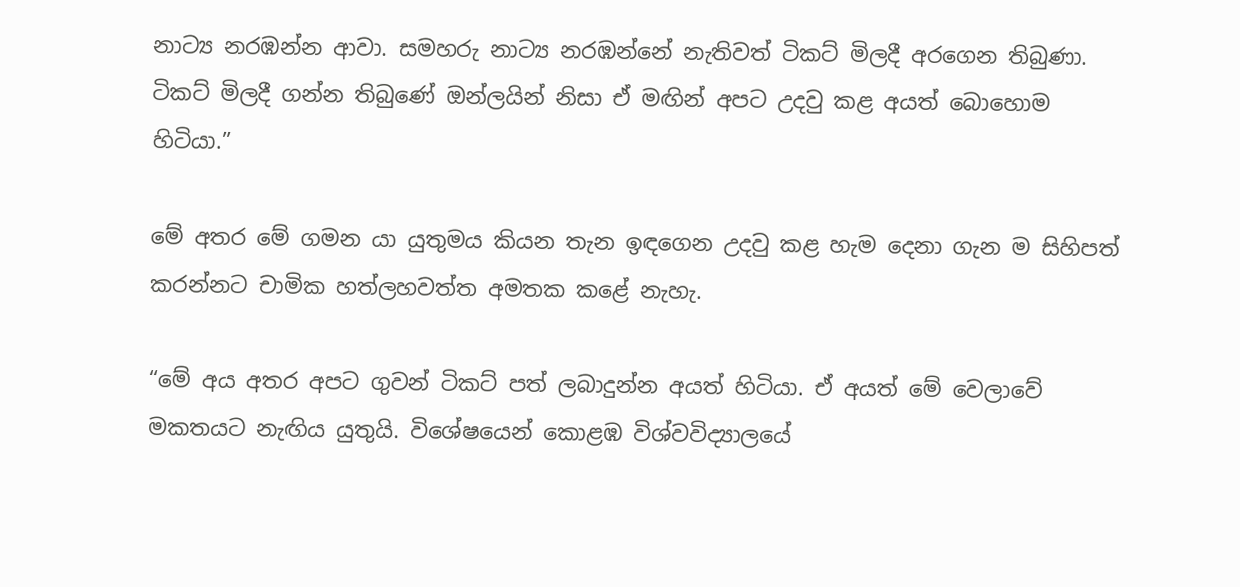නාට්‍ය නරඹන්න ආවා. සමහරු නාට්‍ය නරඹන්නේ නැතිවත් ටිකට් මිලදී අරගෙන තිබුණා. ටිකට් මිලදී ගන්න තිබුණේ ඔන්ලයින් නිසා ඒ මඟින් අපට උදවු කළ අයත් බොහොම හිටියා.”

මේ අතර මේ ගමන යා යුතුමය කියන තැන ඉඳගෙන උදවු කළ හැම දෙනා ගැන ම සිහිපත් කරන්නට චාමික හත්ලහවත්ත අමතක කළේ නැහැ.

“මේ අය අතර අපට ගුවන් ටිකට් පත් ලබාදුන්න අයත් හිටියා. ඒ අයත් මේ වෙලාවේ මකතයට නැඟිය යුතුයි. විශේෂයෙන් කොළඹ විශ්වවිද්‍යාලයේ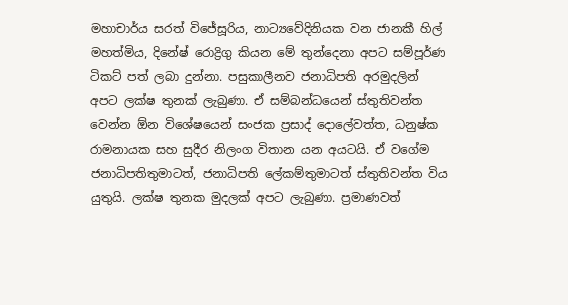මහාචාර්ය සරත් විජේසූරිය, නාට්‍යවේදිනියක වන ජානකී හිල් මහත්මිය, දිනේෂ් රොද්‍රිගු කියන මේ තුන්දෙනා අපට සම්පූර්ණ ටිකට් පත් ලබා දුන්නා. පසුකාලීනව ජනාධිපති අරමුදලින් අපට ලක්ෂ තුනක් ලැබුණා. ඒ සම්බන්ධයෙන් ස්තුතිවන්ත වෙන්න ඕන විශේෂයෙන් සංජක ප්‍රසාද් දොලේවත්ත, ධනුෂ්ක රාමනායක සහ සුදීර නිලංග විතාන යන අයටයි. ඒ වගේම ජනාධිපතිතුමාටත්, ජනාධිපති ලේකම්තුමාටත් ස්තුතිවන්ත විය යුතුයි. ලක්ෂ තුනක මුදලක් අපට ලැබුණා. ප්‍රමාණවත්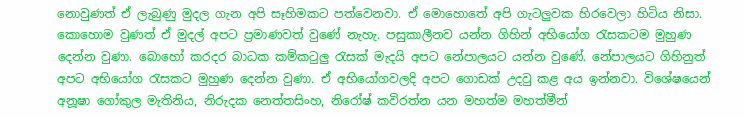නොවුණත් ඒ ලැබුණු මුදල ගැන අපි සෑහිමකට පත්වෙනවා. ඒ මොහොතේ අපි ගැටලුවක හිරවෙලා හිටිය නිසා. කොහොම වුණත් ඒ මුදල් අපට ප්‍රමාණවත් වුණේ නැහැ. පසුකාලීනව යන්න ගිහින් අභියෝග රැසකටම මුහුණ දෙන්න වුණා. බොහෝ කරදර බාධක කම්කටුලු රැසක් මැදයි අපට නේපාලයට යන්න වුණේ. නේපාලයට ගිහිනුත් අපට අභියෝග රැසකට මුහුණ දෙන්න වුණා. ඒ අභියෝගවලදි අපට ගොඩක් උදවු කළ අය ඉන්නවා. විශේෂයෙන් අනූෂා ගෝකුල මැතිනිය, නිරුදක නෙත්තසිංහ, නිරෝෂ් කවිරත්න යන මහත්ම මහත්මීන්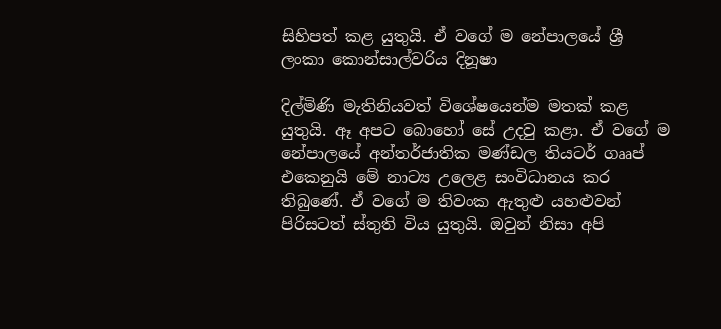සිහිපත් කළ යුතුයි. ඒ වගේ ම නේපාලයේ ශ්‍රී ලංකා කොන්සාල්වරිය දිනූෂා

දිල්මිණි මැතිනියවත් විශේෂයෙන්ම මතක් කළ යුතුයි. ඈ අපට බොහෝ සේ උදවු කළා. ඒ වගේ ම නේපාලයේ අන්තර්ජාතික මණ්ඩල තියටර් ගෲප් එකෙනුයි මේ නාට්‍ය උලෙළ සංවිධානය කර තිබුණේ. ඒ වගේ ම තිවංක ඇතුළු යහළුවන් පිරිසටත් ස්තුති විය යුතුයි. ඔවුන් නිසා අපි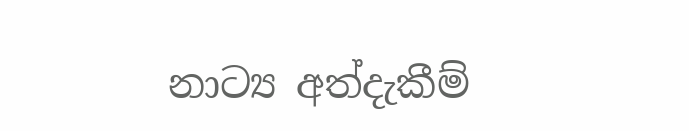නාට්‍ය අත්දැකීම්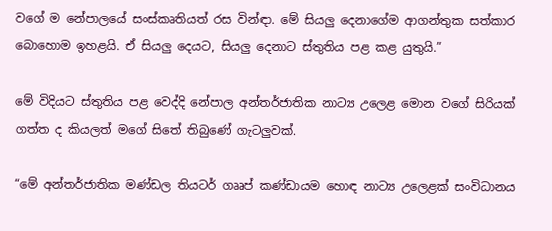වගේ ම නේපාලයේ සංස්කෘතියත් රස වින්ඳා. මේ සියලු දෙනාගේම ආගන්තුක සත්කාර බොහොම ඉහළයි. ඒ සියලු දෙයට, සියලු දෙනාට ස්තුතිය පළ කළ යුතුයි.”

මේ විදියට ස්තුතිය පළ වෙද්දි නේපාල අන්තර්ජාතික නාට්‍ය උලෙළ මොන වගේ සිරියක් ගත්ත ද කියලත් මගේ සිතේ තිබුණේ ගැටලුවක්.

“මේ අන්තර්ජාතික මණ්ඩල තියටර් ගෲප් කණ්ඩායම හොඳ නාට්‍ය උලෙළක් සංවිධානය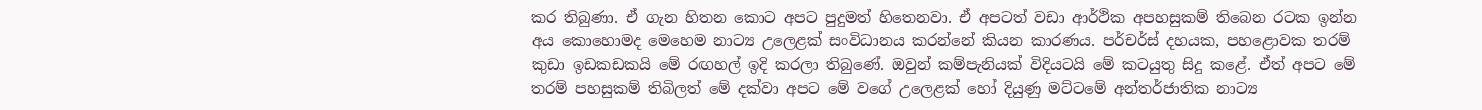කර තිබුණා. ඒ ගැන හිතන‌ කොට අපට පුදුමත් හිතෙනවා. ඒ අපටත් වඩා ආර්ථික අපහසුකම් තිබෙන රටක ඉන්න අය කොහොමද මෙහෙම නාට්‍ය උලෙළක් සංවිධානය කරන්නේ කියන කාරණය. පර්චර්ස් දහයක, පහළොවක තරම් කුඩා ඉඩකඩකයි මේ රඟහල් ඉදි කරලා තිබුණේ. ඔවුන් කම්පැනියක් විදියටයි මේ කටයුතු සිදු ‌කළේ. ඒත් අපට මේ තරම් පහසුකම් තිබිලත් මේ දක්වා අපට මේ වගේ උලෙළක් හෝ දියුණු මට්ටමේ අන්තර්ජාතික නාට්‍ය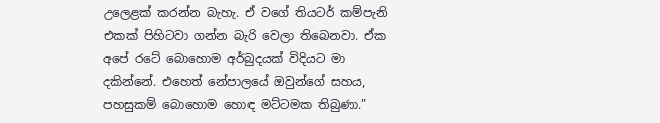උලෙළක් කරන්න බැහැ. ඒ වගේ තියටර් කම්පැනි එකක් පිහිටවා ගන්න බැරි වෙලා තිබෙනවා. ඒක අපේ රටේ බොහොම අර්බුදයක් විදියට මා දකින්නේ. එහෙත් නේපාලයේ ඔවුන්ගේ සහය, පහසුකම් බොහොම හොඳ මට්ටමක තිබුණා.”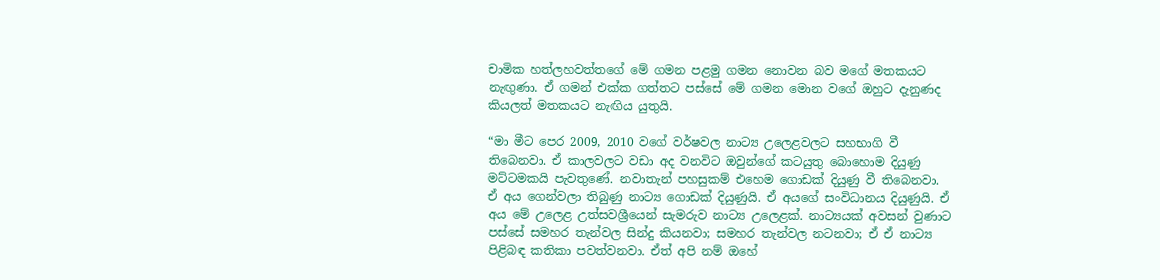චාමික හත්ලහවත්තගේ මේ ගමන පළමු ගමන නොවන බව මගේ මතකයට නැඟුණා. ඒ ගමන් එක්ක ගත්තට පස්සේ මේ ගමන මොන වගේ ඔහුට දැනුණද කියලත් මතකයට නැඟිය යුතුයි.

“මා මීට පෙර 2009, 2010 වගේ වර්ෂවල නාට්‍ය උලෙළවලට සහභාගි වී තිබෙනවා. ඒ කාලවලට වඩා අද වනවිට ඔවුන්ගේ කටයුතු බොහොම දියුණු මට්ටමකයි පැවතුණේ. නවාතැන් පහසුකම් එහෙම ගොඩක් දියුණු වී තිබෙනවා. ඒ අය ගෙන්වලා තිබුණු නාට්‍ය ගොඩක් දියුණුයි. ඒ අයගේ සංවිධානය දියුණුයි. ඒ අය මේ උලෙළ උත්සවශ්‍රීයෙන් සැමරුව නාට්‍ය උලෙළක්. නාට්‍යයක් අවසන් වුණාට පස්සේ සමහර තැන්වල සින්දු කියනවා; සමහර තැන්වල නටනවා; ඒ ඒ නාට්‍ය පිළිබඳ කතිකා පවත්වනවා. ඒත් අපි නම් ඔහේ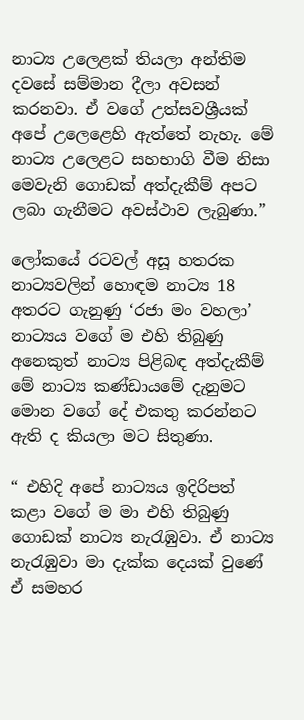නාට්‍ය උලෙළක් තියලා අන්තිම දවසේ සම්මාන දීලා අවසන් කරනවා. ඒ වගේ උත්සවශ්‍රීයක් අපේ උලෙළෙහි ඇත්තේ නැහැ. මේ නාට්‍ය උලෙළට සහභාගි වීම නිසා මෙවැනි ගොඩක් අත්දැකීම් අපට ලබා ගැනීමට අවස්ථාව ලැබුණා.”

ලෝකයේ රටවල් අසූ හතරක නාට්‍යවලින් හොඳම නාට්‍ය 18 අතරට ගැනුණු ‘රජා මං වහලා’ නාට්‍යය වගේ ම එහි තිබුණු අනෙකුත් නාට්‍ය පිළිබඳ අත්දැකීම් මේ නාට්‍ය කණ්ඩායමේ දැනුමට මොන වගේ දේ එකතු කරන්නට ඇති ද කියලා මට සිතුණා.

“ එහිදි අපේ නාට්‍යය ඉදිරිපත් කළා වගේ ම මා එහි තිබුණු ගොඩක් නාට්‍ය නැරැඹුවා. ඒ නාට්‍ය නැරැඹුවා මා දැක්ක දෙයක් වුණේ ඒ සමහර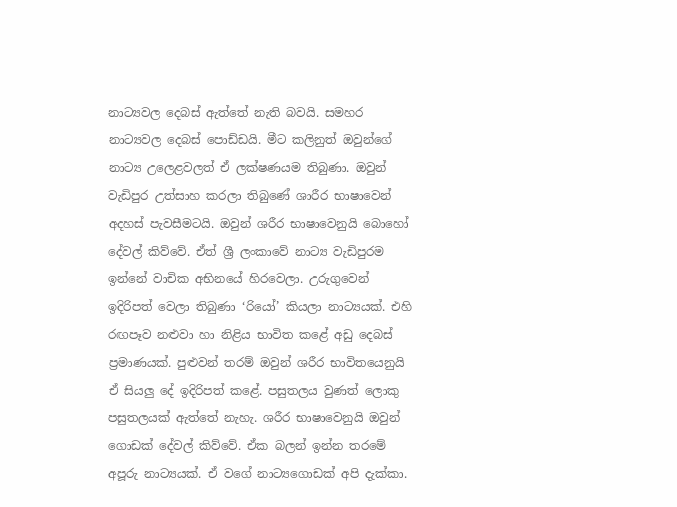නාට්‍යවල දෙබස් ඇත්තේ නැති බවයි. සමහර නාට්‍යවල දෙබස් පොඩ්ඩයි. මීට කලිනුත් ඔවුන්ගේ නාට්‍ය උලෙළවලත් ඒ ලක්ෂණයම තිබුණා. ඔවුන් වැඩිපුර උත්සාහ කරලා තිබුණේ ශාරීර භාෂාවෙන් අදහස් පැවසීමටයි. ඔවුන් ශරීර භාෂාවෙනුයි බොහෝ දේවල් කිව්වේ. ඒත් ශ්‍රී ලංකාවේ නාට්‍ය වැඩිපුරම ඉන්නේ වාචික අභිනයේ හිරවෙලා. උරුගුවෙන් ඉදිරිපත් වෙලා තිබුණා ‘රියෝ’ කියලා නාට්‍යයක්. එහි රඟපෑව නළුවා හා නිළිය භාවිත කළේ අඩු දෙබස් ප්‍රමාණයක්. පුළුවන් තරම් ඔවුන් ශරීර භාවිතයෙනුයි ඒ සියලු දේ ඉදිරිපත් කළේ. පසුතලය වුණත් ලොකු පසුතලයක් ඇත්තේ නැහැ. ශරීර භාෂාවෙනුයි ඔවුන් ගොඩක් දේවල් කිව්වේ. ඒක බලන් ඉන්න තරමේ අපූරු නාට්‍යයක්. ඒ වගේ නාට්‍යගොඩක් අපි දැක්කා.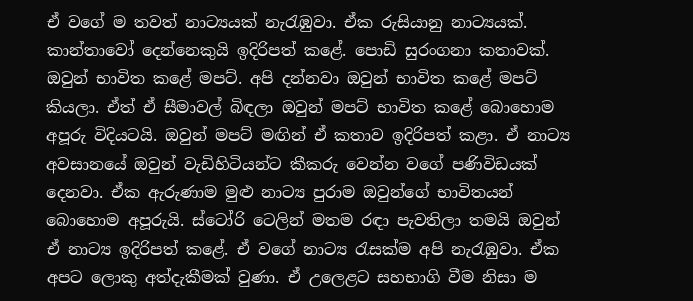ඒ වගේ ම තවත් නාට්‍යයක් නැරැඹුවා. ඒක රුසියානු නාට්‍යයක්. කාන්තාවෝ දෙන්නෙකුයි ඉදිරිපත් කළේ. පොඩි සුරංගනා කතාවක්. ඔවුන් භාවිත කළේ මපට්. අපි දන්නවා ඔවුන් භාවිත කළේ මපට් කියලා. ඒත් ඒ සීමාවල් බිඳලා ඔවුන් මපට් භාවිත කළේ බොහොම අපූරු විදියටයි. ඔවුන් මපට් මඟින් ඒ කතාව ඉදිරිපත් කළා. ඒ නාට්‍ය අවසානයේ ඔවුන් වැඩිහිටියන්ට කීකරු වෙන්න වගේ පණිවිඩයක් දෙනවා. ඒක ඇරුණාම මුළු නාට්‍ය පුරාම ඔවුන්ගේ භාවිතයන් බොහොම අපූරුයි. ස්ටෝරි ටෙලින් මතම රඳා පැවතිලා තමයි ඔවුන් ඒ නාට්‍ය ඉදිරිපත් කළේ. ඒ වගේ නාට්‍ය රැසක්ම අපි නැරැඹුවා. ඒක අපට ලොකු අත්දැකීමක් වුණා. ඒ උලෙළට සහභාගි වීම නිසා ම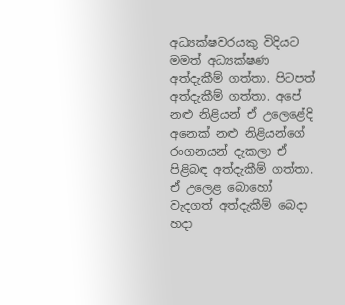අධ්‍යක්ෂවරයකු විදියට මමත් අධ්‍යක්ෂණ අත්දැකීම් ගත්තා. පිටපත් අත්දැකීම් ගත්තා. අපේ නළු නිළියන් ඒ උලෙළේදි අනෙක් නළු නිළියන්ගේ රංගනයන් දැකලා ඒ පිළිබඳ අත්දැකීම් ගත්තා. ඒ උලෙළ බොහෝ වැදගත් අත්දැකීම් බෙදා හදා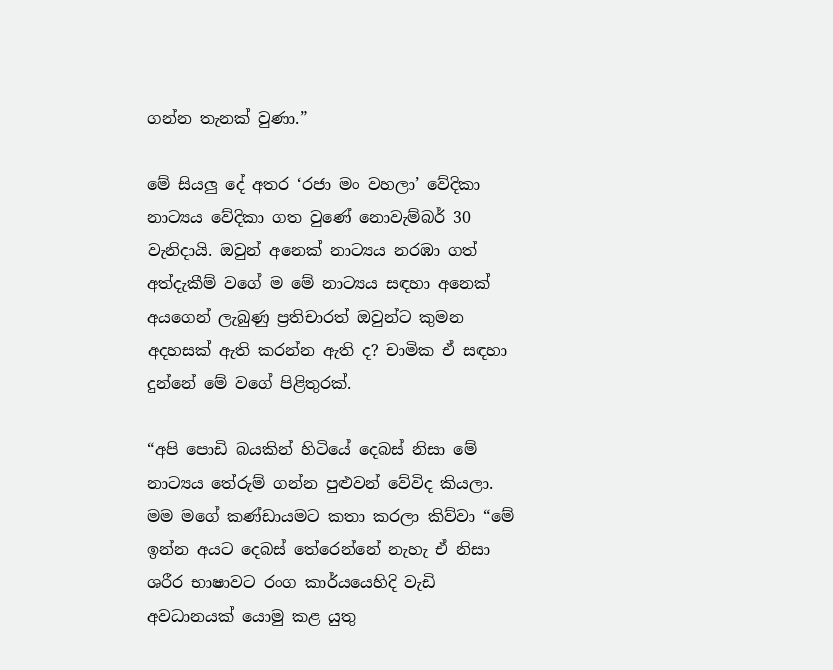ගන්න තැනක් වුණා.”

මේ සියලු දේ අතර ‘රජා මං වහලා’ වේදිකා නාට්‍යය වේදිකා ගත වුණේ නොවැම්බර් 30 වැනිදායි. ඔවුන් අනෙක් නාට්‍යය නරඹා ගත් අත්දැකීම් වගේ ම මේ නාට්‍යය සඳහා අනෙක් අයගෙන් ලැබුණු ප්‍රතිචාරත් ඔවුන්ට කුමන අදහසක් ඇති කරන්න ඇති ද? චාමික ඒ සඳහා දුන්නේ මේ වගේ පිළිතුරක්.

“අපි පොඩි බයකින් හිටියේ දෙබස් නිසා මේ නාට්‍යය තේරුම් ගන්න පුළුවන් වේවිද කියලා. මම මගේ කණ්ඩායමට කතා කරලා කිව්වා “මේ ඉන්න අයට දෙබස් තේරෙන්නේ නැහැ ඒ නිසා ශරීර භාෂාවට රංග කාර්යයෙහිදි වැඩි අවධානයක් යොමු කළ යුතු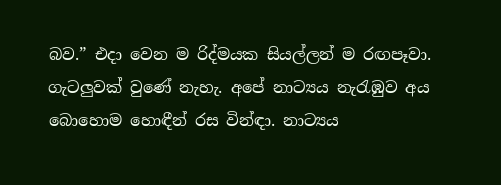බව.” එදා වෙන ම රිද්මයක සියල්ලන් ම රඟපෑවා. ගැටලුවක් වුණේ නැහැ. අපේ නාට්‍යය නැරැඹුව අය බොහොම හොඳීන් රස වින්ඳා. නාට්‍යය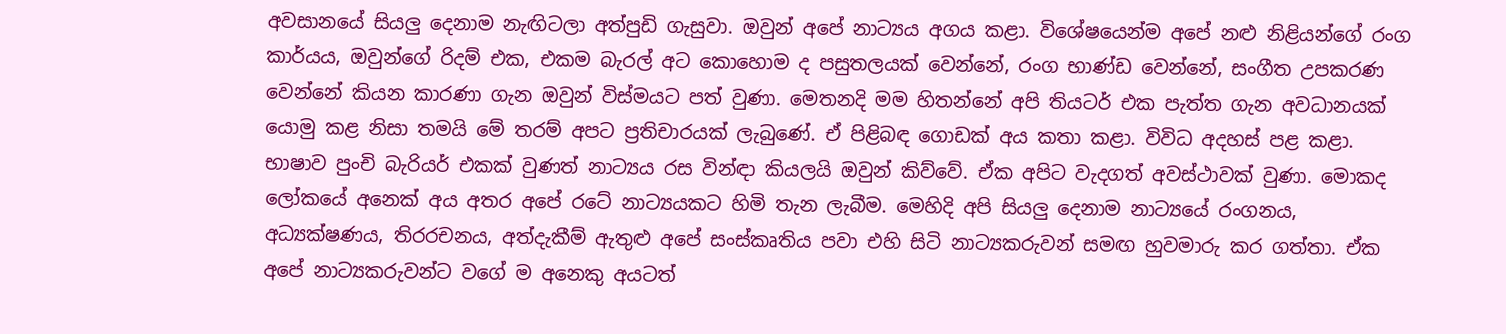අවසානයේ සියලු දෙනාම නැඟිටලා අත්පුඩි ගැසුවා. ඔවුන් අපේ නාට්‍යය අගය කළා. විශේෂයෙන්ම අපේ නළු නිළියන්ගේ රංග කාර්යය, ඔවුන්ගේ රිදම් එක, එකම බැරල් අට කොහොම ද පසුතලයක් වෙන්නේ, රංග භාණ්ඩ වෙන්නේ, සංගීත උපකරණ වෙන්නේ කියන කාරණා ගැන ඔවුන් විස්මයට පත් වුණා. මෙතනදි මම හිතන්නේ අපි තියටර් එක පැත්ත ගැන අවධානයක් යොමු කළ නිසා තමයි මේ තරම් අපට ප්‍රතිචාරයක් ලැබුණේ. ඒ පිළිබඳ ගොඩක් අය කතා කළා. විවිධ අදහස් පළ කළා. භාෂාව පුංචි බැරියර් එකක් වුණත් නාට්‍යය රස වින්ඳා කියලයි ඔවුන් කිව්වේ. ඒක අපිට වැදගත් අවස්ථාවක් වුණා. මොකද ලෝකයේ අනෙක් අය අතර අපේ රටේ නාට්‍යයකට හිමි තැන ලැබීම. මෙහිදි අපි සියලු දෙනාම නාට්‍යයේ රංගනය, අධ්‍යක්ෂණය, තිරරචනය, අත්දැකීම් ඇතුළු අපේ සංස්කෘතිය පවා එහි සිටි නාට්‍යකරුවන් සමඟ හුවමාරු කර ගත්තා. ඒක අපේ නාට්‍යකරුවන්ට වගේ ම අනෙකු අයටත්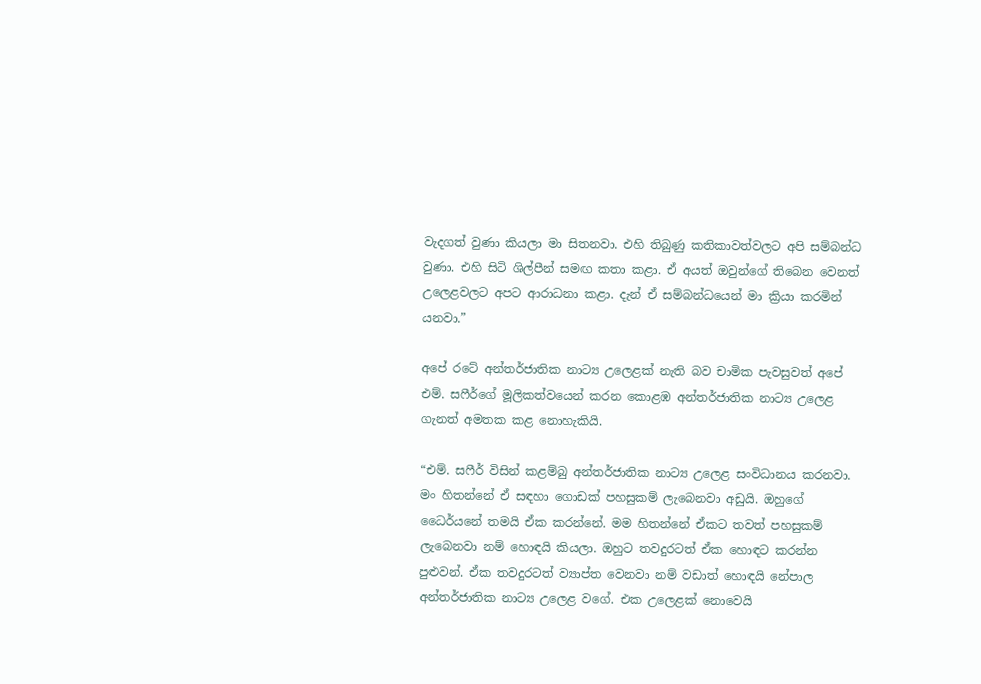වැදගත් වුණා කියලා මා සිතනවා. එහි තිබුණු කතිකාවත්වලට අපි සම්බන්ධ වුණා. එහි සිටි ශිල්පීන් සමඟ කතා කළා. ඒ අයත් ඔවුන්ගේ තිබෙන වෙනත් උලෙළවලට අපට ආරාධනා කළා. දැන් ඒ සම්බන්ධයෙන් මා ක්‍රියා කරමින් යනවා.”

අපේ රටේ අන්තර්ජාතික නාට්‍ය උලෙළක් නැති බව චාමික පැවසුවත් අපේ එම්. සෆීර්ගේ මූලිකත්වයෙන් කරන කොළඹ අන්තර්ජාතික නාට්‍ය උලෙළ ගැනත් අමතක කළ නොහැකියි.

“එම්. සෆීර් විසින් කළම්බු අන්තර්ජාතික නාට්‍ය උලෙළ සංවිධානය කරනවා. මං හිතන්නේ ඒ සඳහා ගොඩක් පහසුකම් ලැබෙනවා අඩුයි. ඔහුගේ ධෛර්යනේ තමයි ඒක කරන්නේ. මම හිතන්නේ ඒකට තවත් පහසුකම් ලැබෙනවා නම් හොඳයි කියලා. ඔහුට තවදුරටත් ඒක හොඳට කරන්න පුළුවන්. ඒක තවදුරටත් ව්‍යාප්ත වෙනවා නම් වඩාත් හොඳයි ‌නේපාල අන්තර්ජාතික නාට්‍ය උලෙළ වගේ. එක උලෙළක් නොවෙයි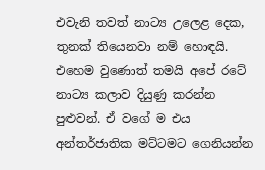එවැනි තවත් නාට්‍ය උලෙළ දෙක, තුනක් තියෙනවා නම් හොඳයි. එහෙම වුණොත් තමයි අපේ රටේ නාට්‍ය කලාව දියුණු කරන්න පුළුවන්. ඒ වගේ ම එය අන්තර්ජාතික මට්ටමට ගෙනියන්න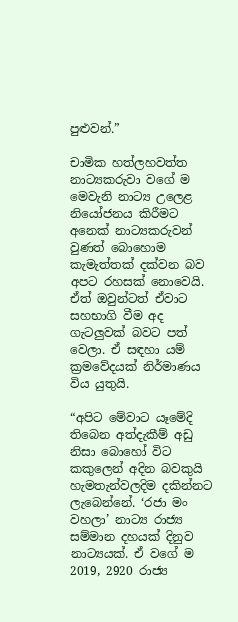පුළුවන්.”

චාමික හත්ලහවත්ත නාට්‍යකරුවා වගේ ම මෙවැනි නාට්‍ය උලෙළ නියෝජනය කිරීමට අනෙක් නාට්‍යකරුවන් වුණත් බොහොම කැමැත්තක් දක්වන බව අපට රහසක් නොවෙයි. ඒත් ඔවුන්ටත් ඒවාට සහභාගි වීම අද ගැටලුවක් බවට පත් වෙලා. ඒ සඳහා යම් ක්‍රමවේදයක් නිර්මාණය විය යුතුයි.

“අපිට මේවාට යෑමේදි තිබෙන අත්දැකීම් අඩු නිසා බොහෝ විට කකුලෙන් අදින බවකුයි හැමතැන්වලදිම දකින්නට ලැබෙන්නේ. ‘රජා මං වහලා’ නාට්‍ය රාජ්‍ය සම්මාන දහයක් දිනුව නාට්‍යයක්. ඒ වගේ ම 2019, 2920 රාජ්‍ය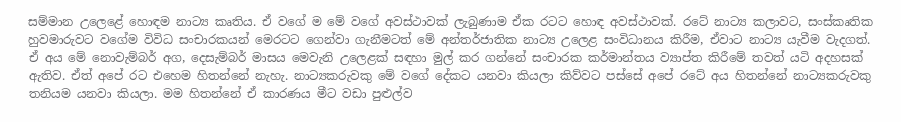සම්මාන උලෙළේ හොඳම නාට්‍ය කෘතිය. ඒ වගේ ම මේ වගේ අවස්ථාවක් ලැබුණාම ඒක රටට හොඳ අවස්ථාවක්. රටේ නාට්‍ය කලාවට, සංස්කෘතික හුවමාරුවට වගේම විවිධ සංචාරකයන් මෙරටට ගෙන්වා ගැනීමටත් මේ අන්තර්ජාතික නාට්‍ය උලෙළ සංවිධානය කිරීම, ඒවාට නාට්‍ය යැවීම වැදගත්. ඒ අය මේ නොවැම්බර් අග, දෙසැම්බර් මාසය මෙවැනි උලෙළක් සඳහා මුල් කර ගන්නේ සංචාරක කර්මාන්තය ව්‍යාප්ත කිරීමේ තවත් යටි අදහසක් ඇතිව. ඒත් අපේ රට එහෙම හිතන්නේ නැහැ. නාට්‍යකරුවකු මේ වගේ දේකට යනවා කියලා කිව්වට පස්සේ අපේ රටේ අය හිතන්නේ නාට්‍යකරුවකු තනියම යනවා කියලා. මම හිතන්නේ ඒ කාරණය මීට වඩා පුළුල්ව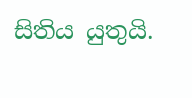සිතිය යුතුයි.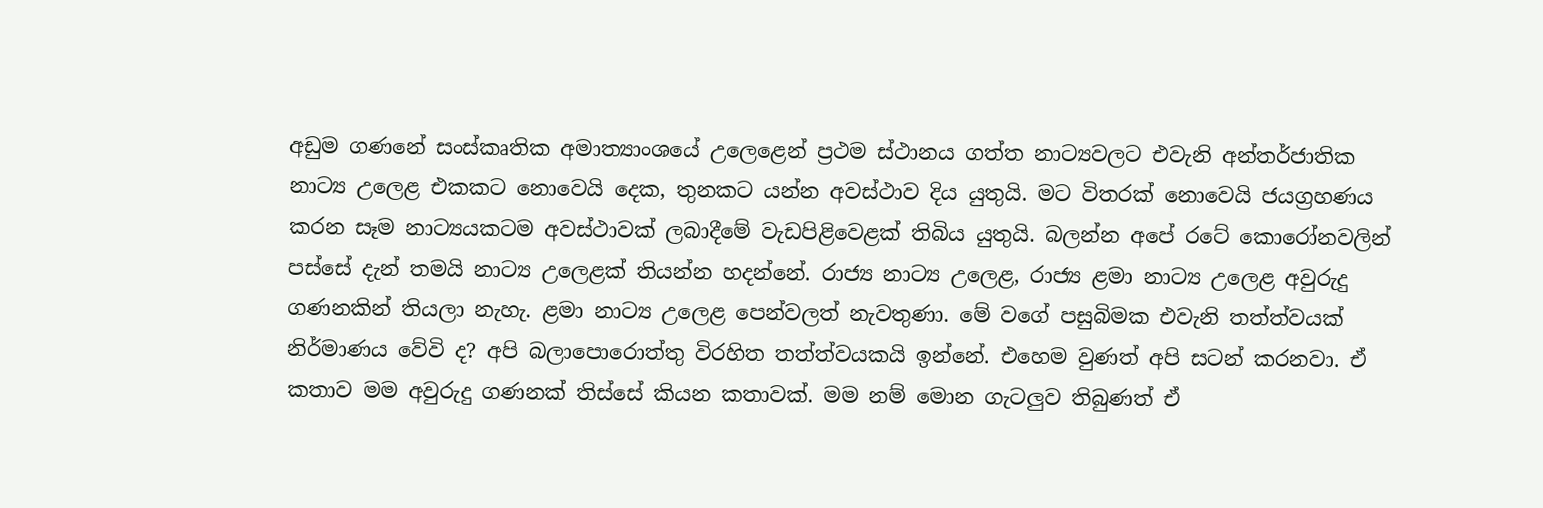අඩුම ගණනේ සංස්කෘතික අමාත්‍යාංශයේ උලෙළෙන් ප්‍රථම ස්ථානය ගත්ත නාට්‍යවලට එවැනි අන්තර්ජාතික නාට්‍ය උලෙළ එකකට නොවෙයි දෙක, තුනකට යන්න අවස්ථාව දිය යුතුයි. මට විතරක් නොවෙයි ජයග්‍රහණය කරන සෑම නාට්‍යයකටම අවස්ථාවක් ලබාදීමේ වැඩපිළිවෙළක් තිබිය යුතුයි. බලන්න අපේ රටේ කොරෝනවලින් පස්සේ දැන් තමයි නාට්‍ය උලෙළක් තියන්න හදන්නේ. රාජ්‍ය නාට්‍ය උලෙළ, රාජ්‍ය ළමා නාට්‍ය උලෙළ අවුරුදු ගණනකින් තියලා නැහැ. ළමා නාට්‍ය උලෙළ පෙන්වලත් නැවතුණා. මේ වගේ පසුබිමක එවැනි තත්ත්වයක් නිර්මාණය වේවි ද? අපි බලාපොරොත්තු විරහිත තත්ත්වයකයි ඉන්නේ. එහෙම වුණත් අපි සටන් කරනවා. ඒ කතාව මම අවුරුදු ගණනක් තිස්සේ කියන කතාවක්. මම නම් මොන ගැටලුව තිබුණත් ඒ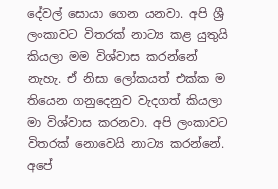දේවල් සොයා ගෙන යනවා. අපි ශ්‍රී ලංකාවට විතරක් නාට්‍ය කළ යුතුයි කියලා මම විශ්වාස කරන්නේ නැහැ. ඒ නිසා ලෝකයත් එක්ක ම තියෙන ගනුදෙනුව වැදගත් කියලා මා විශ්වාස කරනවා. අපි ලංකාවට විතරක් නොවෙයි නාට්‍ය කරන්නේ. අපේ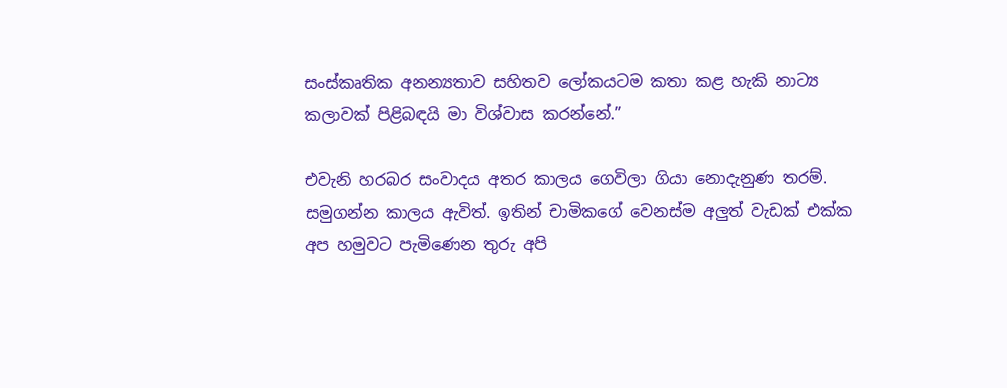සංස්කෘතික අනන්‍යතාව සහිතව ලෝකයටම කතා කළ හැකි නාට්‍ය කලාවක් පිළිබඳයි මා විශ්වාස කරන්නේ.”

එවැනි හරබර සංවාදය අතර කාලය ගෙවිලා ගියා නොදැනුණ තරම්. සමුගන්න කාලය ඇවිත්. ඉතින් චාමිකගේ වෙනස්ම අලුත් වැඩක් එක්ක අප හමුවට පැමිණෙන තුරු අපි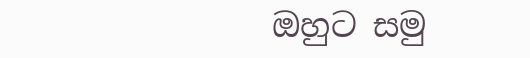ඔහුට සමු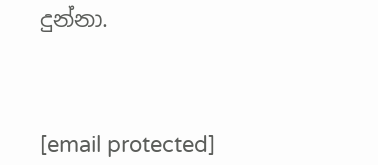දුන්නා.



[email protected]